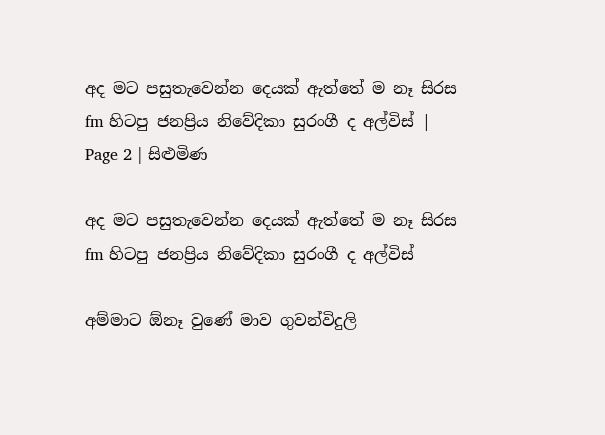අද මට පසුතැවෙන්න දෙයක් ඇත්තේ ම නෑ සිරස fm හිටපු ජනප්‍රිය නිවේදිකා සුරංගී ද අල්විස් | Page 2 | සිළුමිණ

අද මට පසුතැවෙන්න දෙයක් ඇත්තේ ම නෑ සිරස fm හිටපු ජනප්‍රිය නිවේදිකා සුරංගී ද අල්විස්

අම්මාට ඕනෑ වුණේ මාව ගුවන්විදුලි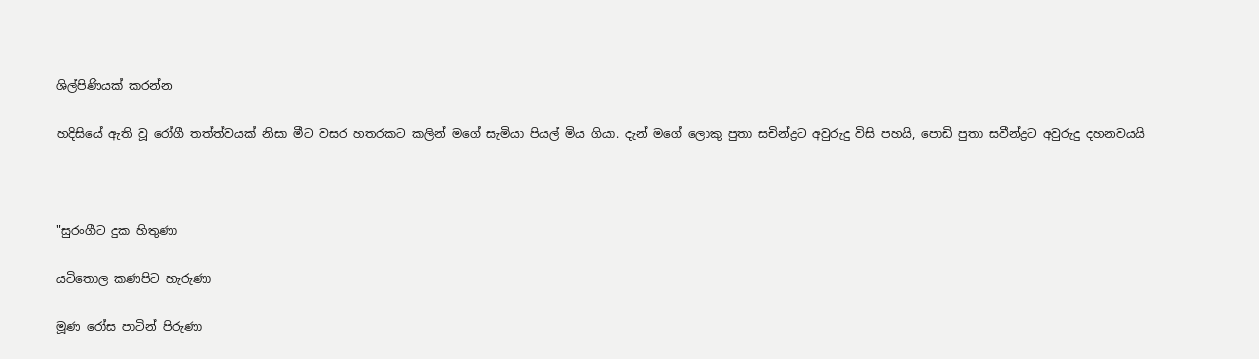ශිල්පිණියක් කරන්න

හදිසියේ ඇති වූ රෝගී තත්ත්වයක් නිසා මීට වසර හතරකට කලින් මගේ සැමියා පියල් මිය ගියා. දැන් මගේ ලොකු පුතා සචින්ද්‍රට අවුරුදු විසි පහයි, පොඩි පුතා සවීන්ද්‍රට අවුරුදු දහනවයයි



"සුරංගීට දුක හිතුණා

යටිතොල කණපිට හැරුණා

මූණ රෝස පාටින් පිරුණා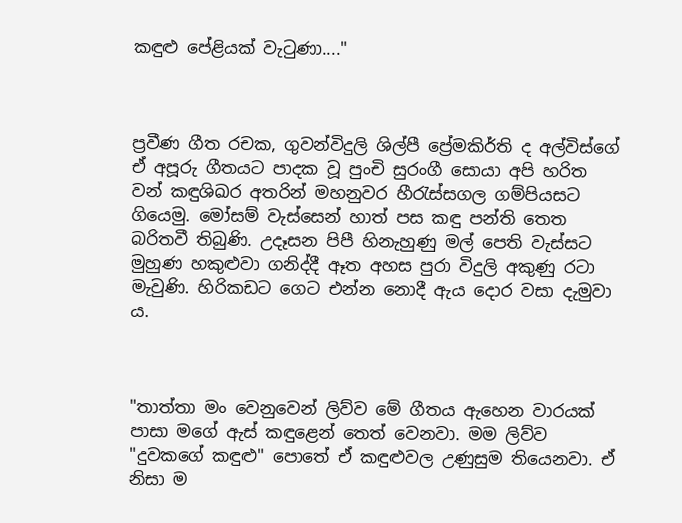කඳුළු පේළියක් වැටුණා...."



ප්‍රවීණ ගීත රචක, ගුවන්විදුලි ශිල්පී ප්‍රේමකිර්ති ද අල්විස්ගේ ඒ අපූරු ගීතයට පාදක වූ පුංචි සුරංගී සොයා අපි හරිත වන් කඳුශිඛර අතරින් මහනුවර හීරැස්සගල ගම්පියසට ගියෙමු. මෝසම් වැස්සෙන් හාත් පස කඳු පන්ති තෙත බරිතවී තිබුණි. උදෑසන පිපී හිනැහුණු මල් පෙති වැස්සට මුහුණ හකුළුවා ගනිද්දී ඈත අහස පුරා විදුලි අකුණු රටා මැවුණි. හිරිකඩට ගෙට එන්න නොදී ඇය දොර වසා දැමුවා ය.



"තාත්තා මං වෙනුවෙන් ලිව්ව මේ ගීතය ඇහෙන වාරයක් පාසා මගේ ඇස් කඳුළෙන් තෙත් වෙනවා. මම ලිව්ව "දුවකගේ කඳුළු" පොතේ ඒ කඳුළුවල උණුසුම තියෙනවා. ඒ නිසා ම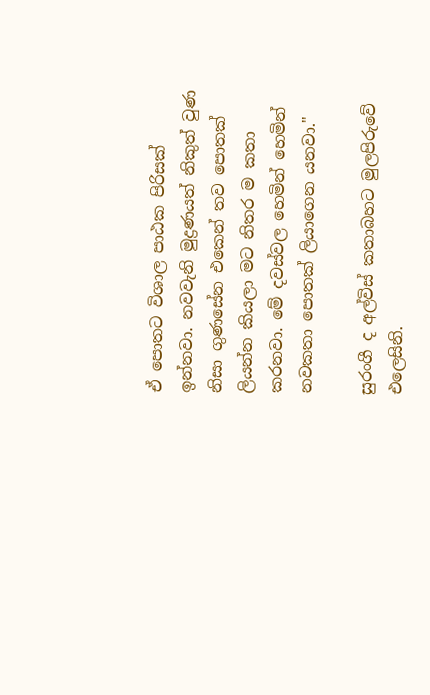ඒ පොතට විශාල පාඨක පිරිසක් ඉන්නවා. නවවැනි මුද්‍රණයත් නිකුත් වුණ නිසා ගුණසේන එකෙන් තව පොතක් ලියන්න කියලා මට නිතර ම කතා කරනවා. මේ දවස්වල හෙමින් හෙමින් නවකතා පොතක් ලියාගෙන යනවා."

සුරංගී ද අල්විස් කතාබහට මුලපිරුවේ එලෙසිනි.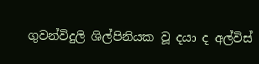ගුවන්විදුලි ශිල්පිනියක වූ දයා ද අල්විස්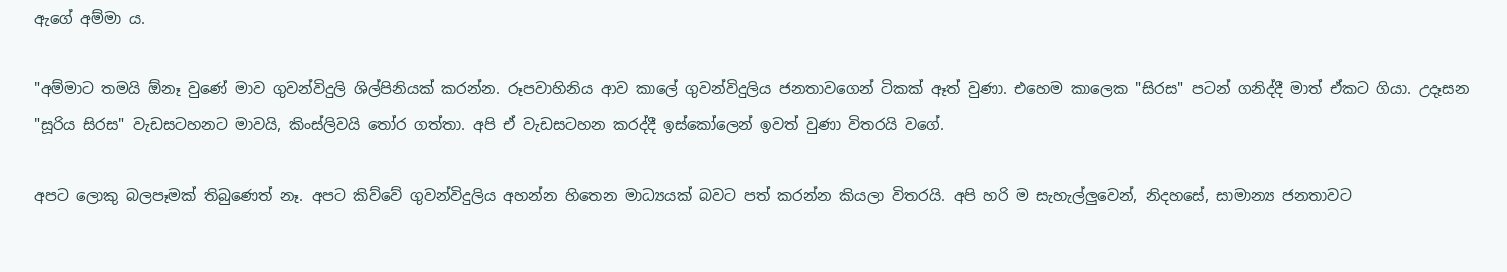ඇගේ අම්මා ය.

"අම්මාට තමයි ඕනෑ වුණේ මාව ගුවන්විදුලි ශිල්පිනියක් කරන්න. රූපවාහිනිය ආව කාලේ ගුවන්විදුලිය ජනතාවගෙන් ටිකක් ඈත් වුණා. එහෙම කාලෙක "සිරස" පටන් ගනිද්දී මාත් ඒකට ගියා. උදෑසන "සූරිය සිරස" වැඩසටහනට මාවයි, කිංස්ලිවයි තෝර ගත්තා. අපි ඒ වැඩසටහන කරද්දී ඉස්කෝලෙන් ඉවත් වුණා විතරයි වගේ.

අපට ලොකු බලපෑමක් තිබුණෙත් නෑ. අපට කිව්වේ ගුවන්විදුලිය අහන්න හිතෙන මාධ්‍යයක් බවට පත් කරන්න කියලා විතරයි. අපි හරි ම සැහැල්ලුවෙන්, නිදහසේ, සාමාන්‍ය ජනතාවට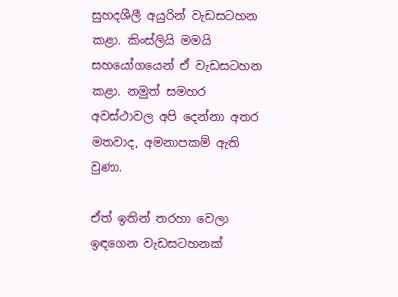සුහදශීලී අයුරින් වැඩසටහන කළා. කිංස්ලියි මමයි සහයෝගයෙන් ඒ වැඩසටහන කළා. නමුත් සමහර අවස්ථාවල අපි දෙන්නා අතර මතවාද, අමනාපකම් ඇති වුණා.

ඒත් ඉතින් තරහා වෙලා ඉඳගෙන වැඩසටහනක්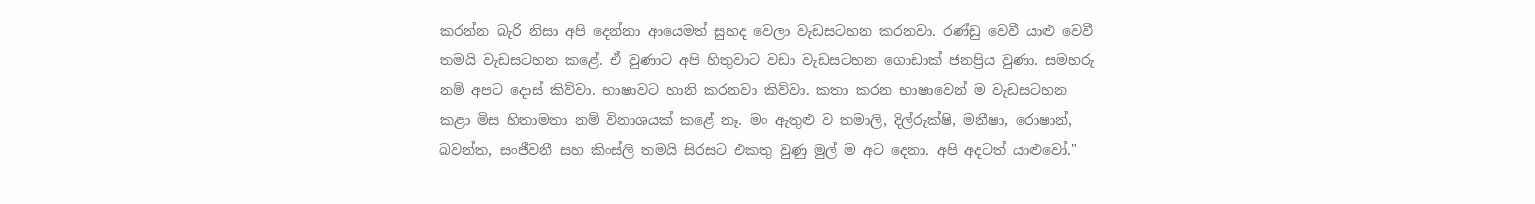කරන්න බැරි නිසා අපි දෙන්නා ආයෙමත් සුහද වෙලා වැඩසටහන කරනවා. රණ්ඩු වෙවී යාළු වෙවී තමයි වැඩසටහන කළේ. ඒ වුණාට අපි හිතුවාට වඩා වැඩසටහන ගොඩාක් ජනප්‍රිය වුණා. සමහරු නම් අපට දොස් කිව්වා. භාෂාවට හානි කරනවා කිව්වා. කතා කරන භාෂාවෙන් ම වැඩසටහන කළා මිස හිතාමතා නම් විනාශයක් කළේ නෑ. මං ඇතුළු ව තමාලි, දිල්රුක්ෂි, මනීෂා, රොෂාන්, බවන්ත, සංජීවනී සහ කිංස්ලි තමයි සිරසට එකතු වුණු මුල් ම අට දෙනා. අපි අදටත් යාළුවෝ."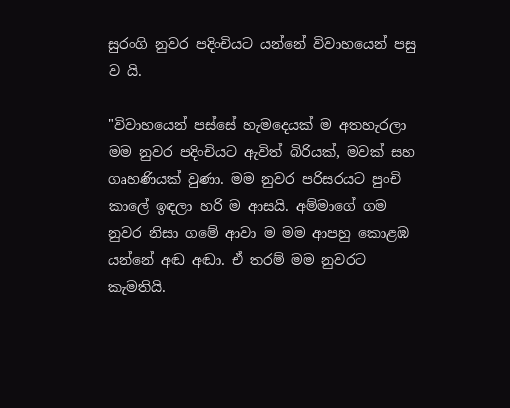සුරංගි නුවර පදිංචියට යන්නේ විවාහයෙන් පසු ව යි.

"විවාහයෙන් පස්සේ හැමදෙයක් ම අතහැරලා මම නුවර පදිංචියට ඇවිත් බිරියක්, මවක් සහ ගෘහණියක් වුණා. මම නුවර පරිසරයට පුංචි කාලේ ඉඳලා හරි ම ආසයි. අම්මාගේ ගම නුවර නිසා ගමේ ආවා ම මම ආපහු කොළඹ යන්නේ අඬ අඬා. ඒ තරම් මම නුවරට කැමතියි.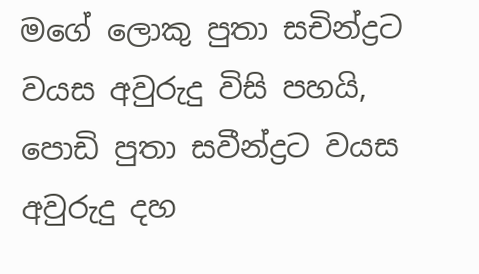මගේ ලොකු පුතා සචින්ද්‍රට වයස අවුරුදු විසි පහයි, පොඩි පුතා සවීන්ද්‍රට වයස අවුරුදු දහ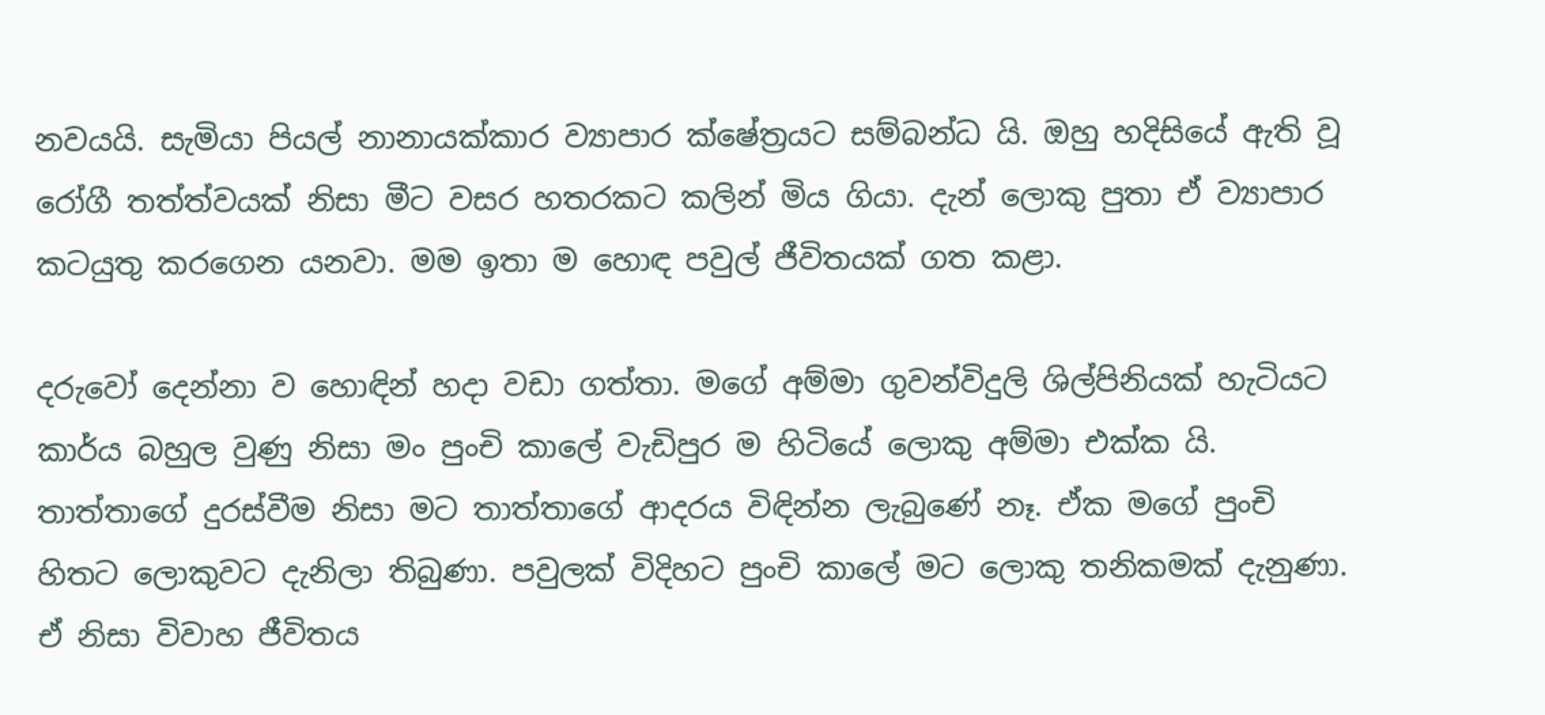නවයයි. සැමියා පියල් නානායක්කාර ව්‍යාපාර ක්ෂේත්‍රයට සම්බන්ධ යි. ඔහු හදිසියේ ඇති වූ රෝගී තත්ත්වයක් නිසා මීට වසර හතරකට කලින් මිය ගියා. දැන් ලොකු පුතා ඒ ව්‍යාපාර කටයුතු කරගෙන යනවා. මම ඉතා ම හොඳ පවුල් ජීවිතයක් ගත කළා.

දරුවෝ දෙන්නා ව හොඳින් හදා වඩා ගත්තා. මගේ අම්මා ගුවන්විදුලි ශිල්පිනියක් හැටියට කාර්ය බහුල වුණු නිසා මං පුංචි කාලේ වැඩිපුර ම හිටියේ ලොකු අම්මා එක්ක යි. තාත්තාගේ දුරස්වීම නිසා මට තාත්තාගේ ආදරය විඳින්න ලැබුණේ නෑ. ඒක මගේ පුංචි හිතට ලොකුවට දැනිලා තිබුණා. පවුලක් විදිහට පුංචි කාලේ මට ලොකු තනිකමක් දැනුණා. ඒ නිසා විවාහ ජීවිතය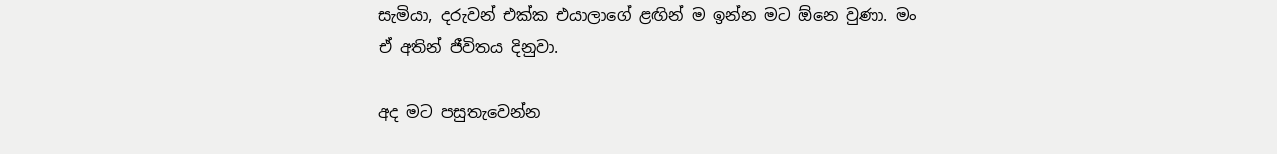සැමියා, දරුවන් එක්ක එයාලාගේ ළඟින් ම ඉන්න මට ඕනෙ වුණා. මං ඒ අතින් ජීවිතය දිනුවා.

අද මට පසුතැවෙන්න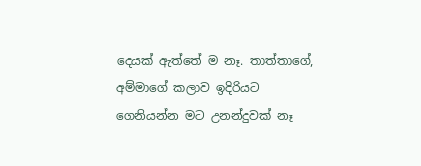දෙයක් ඇත්තේ ම නෑ. තාත්තාගේ, අම්මාගේ කලාව ඉදිරියට ගෙනියන්න මට උනන්දුවක් නෑ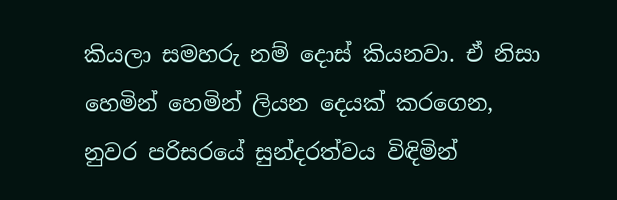කියලා සමහරු නම් දොස් කියනවා. ඒ නිසා හෙමින් හෙමින් ලියන දෙයක් කරගෙන, නුවර පරිසරයේ සුන්දරත්වය විඳිමින්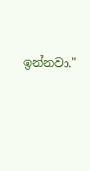ඉන්නවා."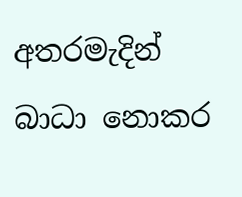අතරමැදින් බාධා නොකර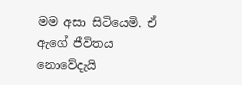මම අසා සිටියෙමි. ඒ ඇගේ ජීවිතය නොවේදැයි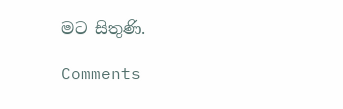මට සිතුණි.

Comments